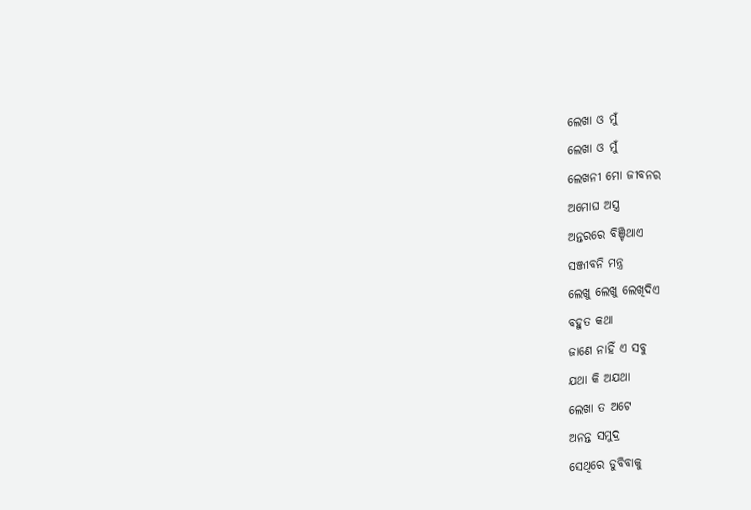ଲେଖା ଓ ମୁଁ
ଲେଖା ଓ ମୁଁ
ଲେଖନୀ ମୋ ଜୀବନର
ଅମୋଘ ଅସ୍ତ୍ର
ଅନ୍ତରରେ ବିଞ୍ଚିଥାଏ
ସଞ୍ଜୀବନି ମନ୍ତ୍ର
ଲେଖୁ ଲେଖୁ ଲେଖିଦିଏ
ବହୁତ କଥା
ଜାଣେ ନାହିଁ ଏ ସବୁ
ଯଥା କି ଅଯଥା
ଲେଖା ତ ଅଟେ
ଅନନ୍ତ ସମୁଦ୍ର
ସେଥିରେ ଡୁବିବାକୁ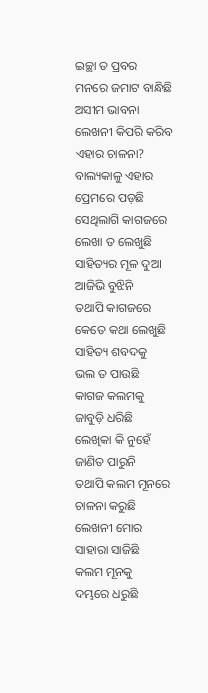ଇଚ୍ଛା ତ ପ୍ରବର
ମନରେ ଜମାଟ ବାନ୍ଧିଛି
ଅସୀମ ଭାବନା
ଲେଖନୀ କିପରି କରିବ
ଏହାର ଚାଳନା?
ବାଲ୍ୟକାଳୁ ଏହାର
ପ୍ରେମରେ ପଡ଼ଛି
ସେଥିଲାଗି କାଗଜରେ
ଲେଖା ତ ଲେଖୁଛି
ସାହିତ୍ୟର ମୂଳ ଦୁଆ
ଆଜିଭି ବୁଝିନି
ତଥାପି କାଗଜରେ
କେତେ କଥା ଲେଖୁଛି
ସାହିତ୍ୟ ଶବଦକୁ
ଭଲ ତ ପାଉଛି
କାଗଜ କଲମକୁ
ଜାବୁଡ଼ି ଧରିଛି
ଲେଖିକା କି ନୁହେଁ
ଜାଣିତ ପାରୁନି
ତଥାପି କଲମ ମୂନରେ
ଚାଳନା କରୁଛି
ଲେଖନୀ ମୋର
ସାହାରା ସାଜିଛି
କଲମ ମୂନକୁ
ଦମ୍ଭରେ ଧରୁଛି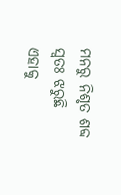ମନରୁ ନିଶୃତ ଶବ୍ଦ
ସ୍ବତଃ ଝରୁଛି
ଏହାକୁ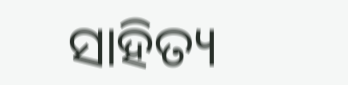ସାହିତ୍ୟ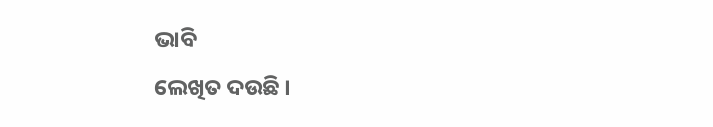ଭାବି
ଲେଖିତ ଦଉଛି ।